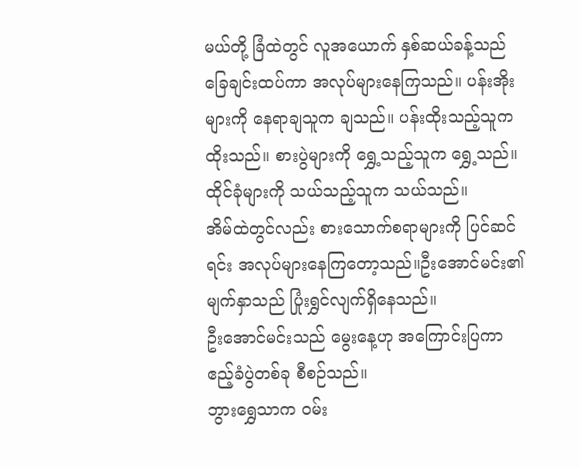မယ်တို့ ခြံထဲတွင် လူအယောက် နှစ်ဆယ်ခန့်သည် ခြေချင်းထပ်ကာ အလုပ်များနေကြသည်။ ပန်းအိုးများကို နေရာချသူက ချသည်။ ပန်းထိုးသည့်သူက ထိုးသည်။ စားပွဲများကို ရွှေ့သည့်သူက ရွှေ့သည်။ ထိုင်ခုံများကို သယ်သည့်သူက သယ်သည်။
အိမ်ထဲတွင်လည်း စားသောက်စရာများကို ပြင်ဆင်ရင်း အလုပ်များနေကြတော့သည်။ဦးအောင်မင်း၏ မျက်နှာသည် ပြုံးရွှင်လျက်ရှိနေသည်။
ဦးအောင်မင်းသည် မွေးနေ့ဟု အကြောင်းပြကာ ဧည့်ခံပွဲတစ်ခု စီစဉ်သည်။
ဘွားရွှေသာက ဝမ်း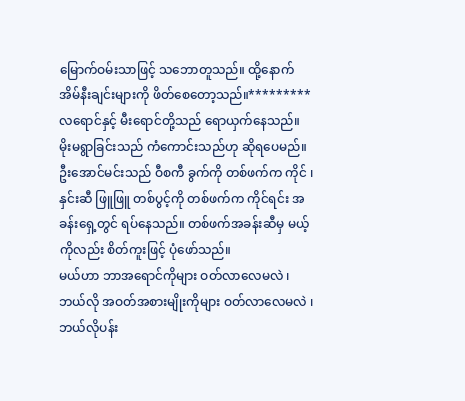မြောက်ဝမ်းသာဖြင့် သဘောတူသည်။ ထို့နောက် အိမ်နီးချင်းများကို ဖိတ်စေတော့သည်။*********
လရောင်နှင့် မီးရောင်တို့သည် ရောယှက်နေသည်။ မိုးမရွာခြင်းသည် ကံကောင်းသည်ဟု ဆိုရပေမည်။
ဦးအောင်မင်းသည် ဝီစကီ ခွက်ကို တစ်ဖက်က ကိုင် ၊ နှင်းဆီ ဖြူဖြူ တစ်ပွင့်ကို တစ်ဖက်က ကိုင်ရင်း အခန်းရှေ့တွင် ရပ်နေသည်။ တစ်ဖက်အခန်းဆီမှ မယ့် ကိုလည်း စိတ်ကူးဖြင့် ပုံဖော်သည်။
မယ်ဟာ ဘာအရောင်ကိုများ ဝတ်လာလေမလဲ ၊ ဘယ်လို အဝတ်အစားမျိုးကိုများ ဝတ်လာလေမလဲ ၊ ဘယ်လိုပန်း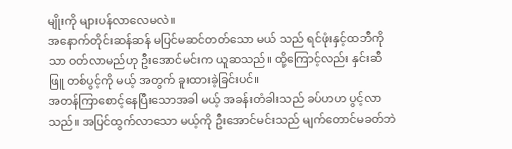မျိုးကို များပန်လာလေမလဲ။
အနောက်တိုင်းဆန်ဆန် မပြင်မဆင်တတ်သော မယ် သည် ရင်ဖုံးနှင့်ထဘီကိုသာ ဝတ်လာမည်ဟု ဦးအောင်မင်းက ယူဆသည်။ ထို့ကြောင့်လည်း နှင်းဆီ ဖြူ တစ်ပွင့်ကို မယ့် အတွက် ခူးထားခဲ့ခြင်းပင်။
အတန်ကြာစောင့်နေပြီးသောအခါ မယ့် အခန်းတံခါးသည် ခပ်ဟဟ ပွင့်လာသည်။ အပြင်ထွက်လာသော မယ့်ကို ဦးအောင်မင်းသည် မျက်တောင်မခတ်ဘဲ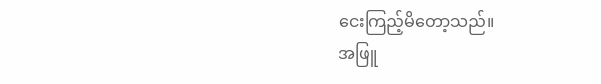ငေးကြည့်မိတော့သည်။
အဖြူ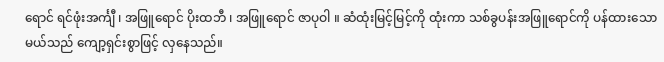ရောင် ရင်ဖုံးအင်္ကျီ ၊ အဖြူရောင် ပိုးထဘီ ၊ အဖြူရောင် ဇာပုဝါ ။ ဆံထုံးမြင့်မြင့်ကို ထုံးကာ သစ်ခွပန်းအဖြူရောင်ကို ပန်ထားသော မယ်သည် ကျော့ရှင်းစွာဖြင့် လှနေသည်။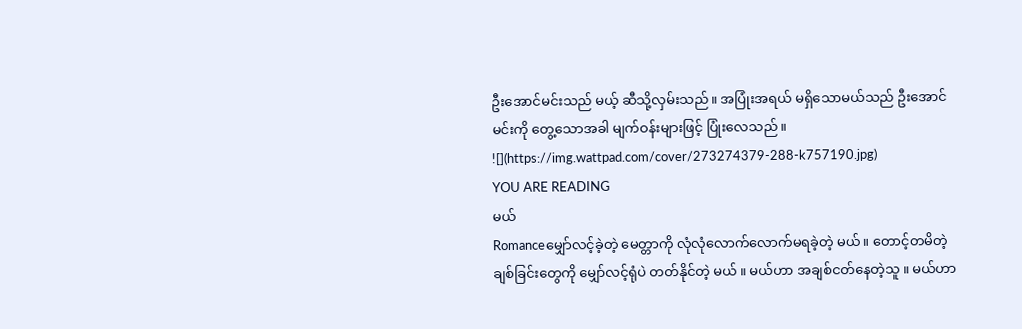ဦးအောင်မင်းသည် မယ့် ဆီသို့လှမ်းသည်။ အပြုံးအရယ် မရှိသောမယ်သည် ဦးအောင်မင်းကို တွေ့သောအခါ မျက်ဝန်းများဖြင့် ပြုံးလေသည်။
![](https://img.wattpad.com/cover/273274379-288-k757190.jpg)
YOU ARE READING
မယ်
Romanceမျှော်လင့်ခဲ့တဲ့ မေတ္တာကို လုံလုံလောက်လောက်မရခဲ့တဲ့ မယ်။ တောင့်တမိတဲ့ ချစ်ခြင်းတွေကို မျှော်လင့်ရုံပဲ တတ်နိုင်တဲ့ မယ် ။ မယ်ဟာ အချစ်ငတ်နေတဲ့သူ ။ မယ်ဟာ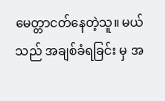မေတ္တာငတ်နေတဲ့သူ။ မယ်သည် အချစ်ခံရခြင်း မှ အ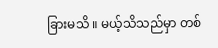ခြားမသိ ။ မယ့်သိသည်မှာ တစ်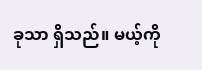ခုသာ ရှိသည်။ မယ့်ကို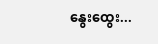နွေးထွေး...